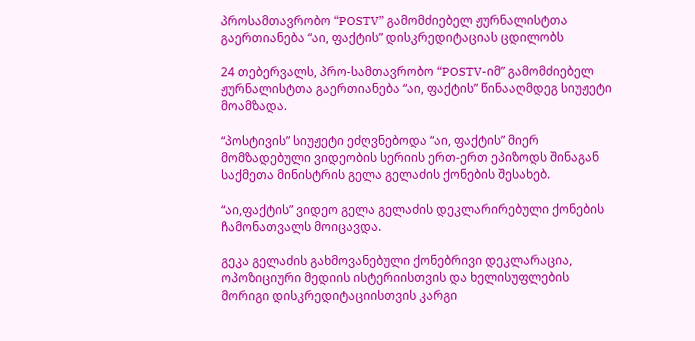პროსამთავრობო “POSTV” გამომძიებელ ჟურნალისტთა გაერთიანება “აი, ფაქტის” დისკრედიტაციას ცდილობს

24 თებერვალს, პრო-სამთავრობო “POSTV-იმ” გამომძიებელ ჟურნალისტთა გაერთიანება “აი, ფაქტის” წინააღმდეგ სიუჟეტი მოამზადა.

“პოსტივის” სიუჟეტი ეძღვნებოდა “აი, ფაქტის” მიერ მომზადებული ვიდეობის სერიის ერთ-ერთ ეპიზოდს შინაგან საქმეთა მინისტრის გელა გელაძის ქონების შესახებ.

“აი,ფაქტის” ვიდეო გელა გელაძის დეკლარირებული ქონების ჩამონათვალს მოიცავდა.

გეკა გელაძის გახმოვანებული ქონებრივი დეკლარაცია, ოპოზიციური მედიის ისტერიისთვის და ხელისუფლების მორიგი დისკრედიტაციისთვის კარგი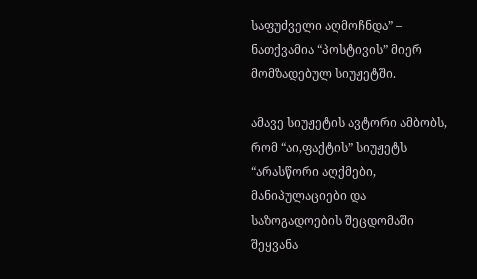საფუძველი აღმოჩნდა” – ნათქვამია “პოსტივის” მიერ მომზადებულ სიუჟეტში.

ამავე სიუჟეტის ავტორი ამბობს, რომ “აი,ფაქტის” სიუჟეტს “არასწორი აღქმები, მანიპულაციები და საზოგადოების შეცდომაში შეყვანა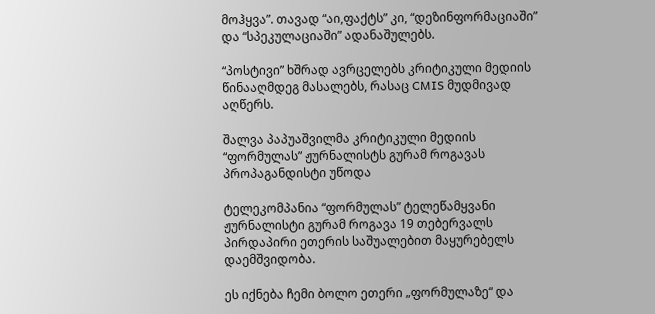მოჰყვა”. თავად “აი,ფაქტს” კი, “დეზინფორმაციაში” და “სპეკულაციაში” ადანაშულებს.

“პოსტივი” ხშრად ავრცელებს კრიტიკული მედიის წინააღმდეგ მასალებს, რასაც CMIS მუდმივად აღწერს.

შალვა პაპუაშვილმა კრიტიკული მედიის “ფორმულას” ჟურნალისტს გურამ როგავას პროპაგანდისტი უწოდა

ტელეკომპანია “ფორმულას” ტელეწამყვანი ჟურნალისტი გურამ როგავა 19 თებერვალს პირდაპირი ეთერის საშუალებით მაყურებელს დაემშვიდობა.

ეს იქნება ჩემი ბოლო ეთერი „ფორმულაზე“ და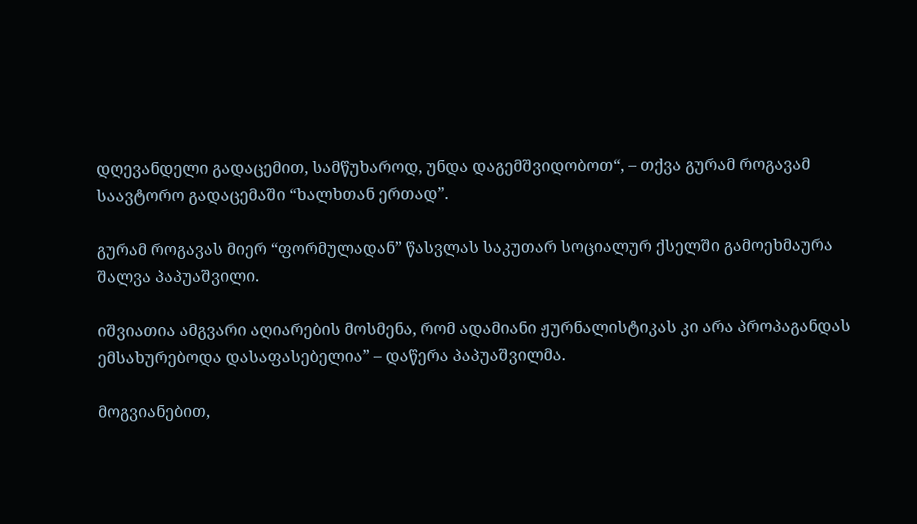დღევანდელი გადაცემით, სამწუხაროდ, უნდა დაგემშვიდობოთ“, – თქვა გურამ როგავამ საავტორო გადაცემაში “ხალხთან ერთად”.

გურამ როგავას მიერ “ფორმულადან” წასვლას საკუთარ სოციალურ ქსელში გამოეხმაურა შალვა პაპუაშვილი.

იშვიათია ამგვარი აღიარების მოსმენა, რომ ადამიანი ჟურნალისტიკას კი არა პროპაგანდას ემსახურებოდა დასაფასებელია” – დაწერა პაპუაშვილმა.

მოგვიანებით,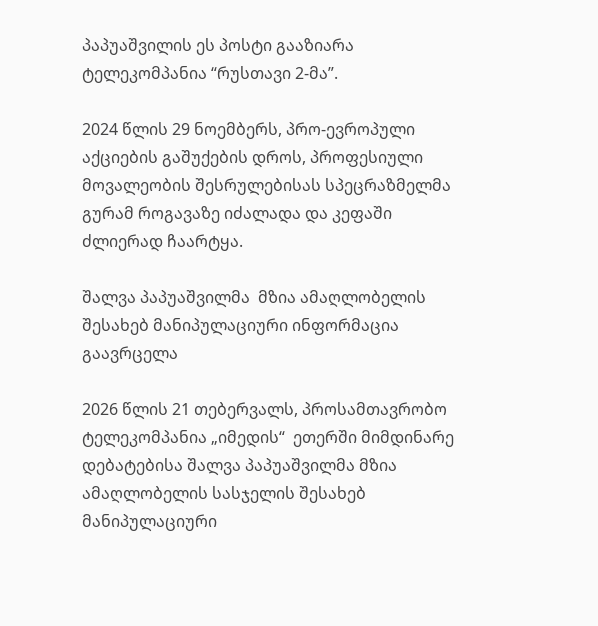პაპუაშვილის ეს პოსტი გააზიარა ტელეკომპანია “რუსთავი 2-მა”.

2024 წლის 29 ნოემბერს, პრო-ევროპული აქციების გაშუქების დროს, პროფესიული მოვალეობის შესრულებისას სპეცრაზმელმა გურამ როგავაზე იძალადა და კეფაში ძლიერად ჩაარტყა.

შალვა პაპუაშვილმა  მზია ამაღლობელის შესახებ მანიპულაციური ინფორმაცია  გაავრცელა

2026 წლის 21 თებერვალს, პროსამთავრობო ტელეკომპანია „იმედის“  ეთერში მიმდინარე დებატებისა შალვა პაპუაშვილმა მზია ამაღლობელის სასჯელის შესახებ მანიპულაციური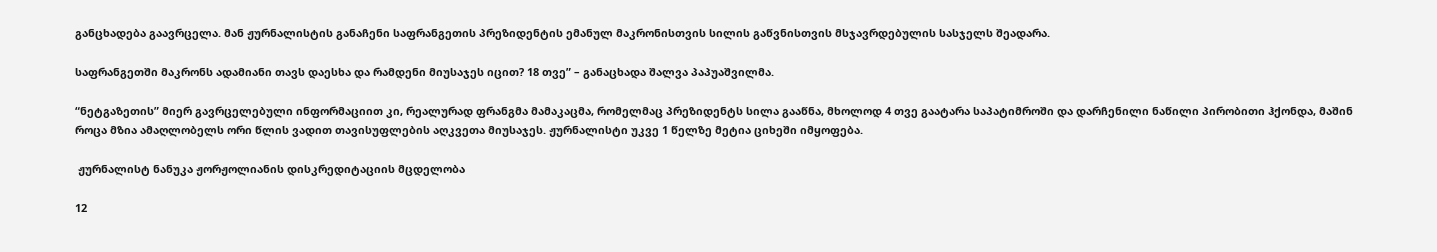განცხადება გაავრცელა. მან ჟურნალისტის განაჩენი საფრანგეთის პრეზიდენტის ემანულ მაკრონისთვის სილის გაწვნისთვის მსჯავრდებულის სასჯელს შეადარა.

საფრანგეთში მაკრონს ადამიანი თავს დაესხა და რამდენი მიუსაჯეს იცით? 18 თვე” – განაცხადა შალვა პაპუაშვილმა.

“ნეტგაზეთის” მიერ გავრცელებული ინფორმაციით კი, რეალურად ფრანგმა მამაკაცმა, რომელმაც პრეზიდენტს სილა გააწნა, მხოლოდ 4 თვე გაატარა საპატიმროში და დარჩენილი ნაწილი პირობითი ჰქონდა, მაშინ როცა მზია ამაღლობელს ორი წლის ვადით თავისუფლების აღკვეთა მიუსაჯეს. ჟურნალისტი უკვე 1 წელზე მეტია ციხეში იმყოფება.

 ჟურნალისტ ნანუკა ჟორჟოლიანის დისკრედიტაციის მცდელობა

12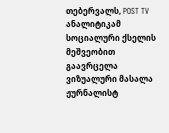თებერვალს, POST TV ანალიტიკამ სოციალური ქსელის მეშვეობით გაავრცელა ვიზუალური მასალა ჟურნალისტ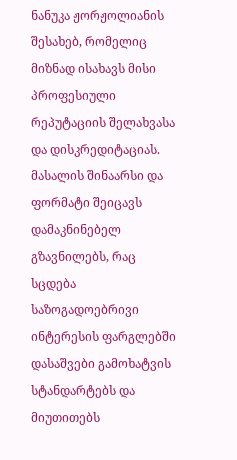ნანუკა ჟორჟოლიანის შესახებ, რომელიც მიზნად ისახავს მისი პროფესიული რეპუტაციის შელახვასა და დისკრედიტაციას. მასალის შინაარსი და ფორმატი შეიცავს დამაკნინებელ გზავნილებს, რაც სცდება საზოგადოებრივი ინტერესის ფარგლებში დასაშვები გამოხატვის სტანდარტებს და მიუთითებს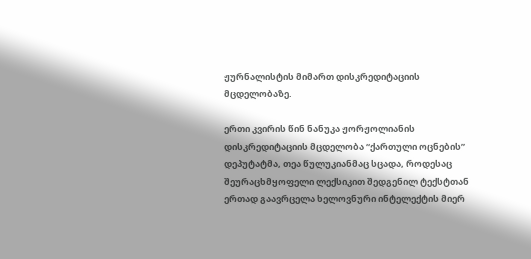ჟურნალისტის მიმართ დისკრედიტაციის მცდელობაზე.

ერთი კვირის წინ ნანუკა ჟორჟოლიანის დისკრედიტაციის მცდელობა “ქართული ოცნების” დეპუტატმა, თეა წულუკიანმაც სცადა, როდესაც შეურაცხმყოფელი ლექსიკით შედგენილ ტექსტთან ერთად გაავრცელა ხელოვნური ინტელექტის მიერ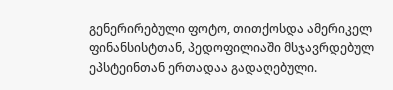გენერირებული ფოტო, თითქოსდა ამერიკელ ფინანსისტთან, პედოფილიაში მსჯავრდებულ ეპსტეინთან ერთადაა გადაღებული.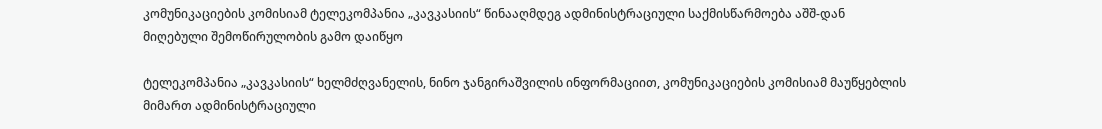კომუნიკაციების კომისიამ ტელეკომპანია „კავკასიის“ წინააღმდეგ ადმინისტრაციული საქმისწარმოება აშშ-დან მიღებული შემოწირულობის გამო დაიწყო

ტელეკომპანია „კავკასიის“ ხელმძღვანელის, ნინო ჯანგირაშვილის ინფორმაციით, კომუნიკაციების კომისიამ მაუწყებლის მიმართ ადმინისტრაციული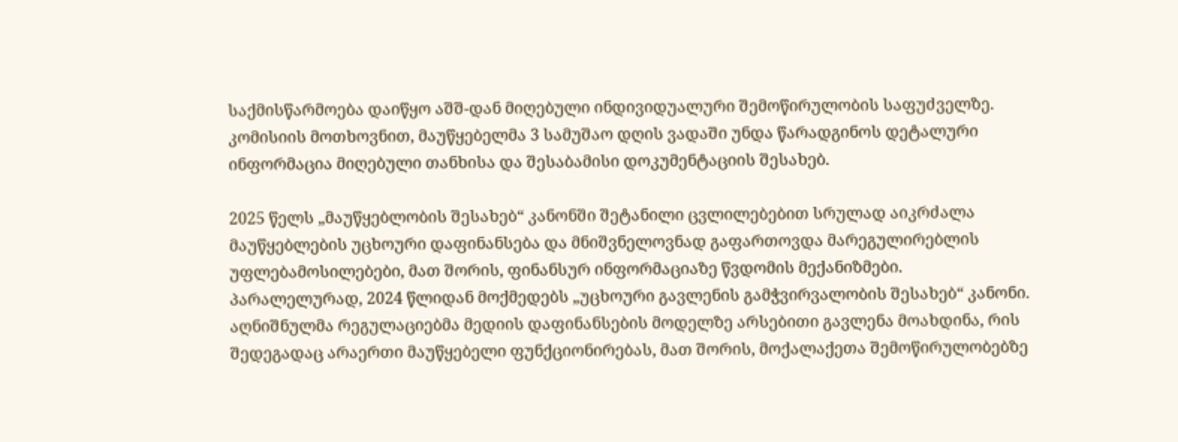საქმისწარმოება დაიწყო აშშ-დან მიღებული ინდივიდუალური შემოწირულობის საფუძველზე. კომისიის მოთხოვნით, მაუწყებელმა 3 სამუშაო დღის ვადაში უნდა წარადგინოს დეტალური ინფორმაცია მიღებული თანხისა და შესაბამისი დოკუმენტაციის შესახებ.

2025 წელს „მაუწყებლობის შესახებ“ კანონში შეტანილი ცვლილებებით სრულად აიკრძალა მაუწყებლების უცხოური დაფინანსება და მნიშვნელოვნად გაფართოვდა მარეგულირებლის უფლებამოსილებები, მათ შორის, ფინანსურ ინფორმაციაზე წვდომის მექანიზმები. პარალელურად, 2024 წლიდან მოქმედებს „უცხოური გავლენის გამჭვირვალობის შესახებ“ კანონი. აღნიშნულმა რეგულაციებმა მედიის დაფინანსების მოდელზე არსებითი გავლენა მოახდინა, რის შედეგადაც არაერთი მაუწყებელი ფუნქციონირებას, მათ შორის, მოქალაქეთა შემოწირულობებზე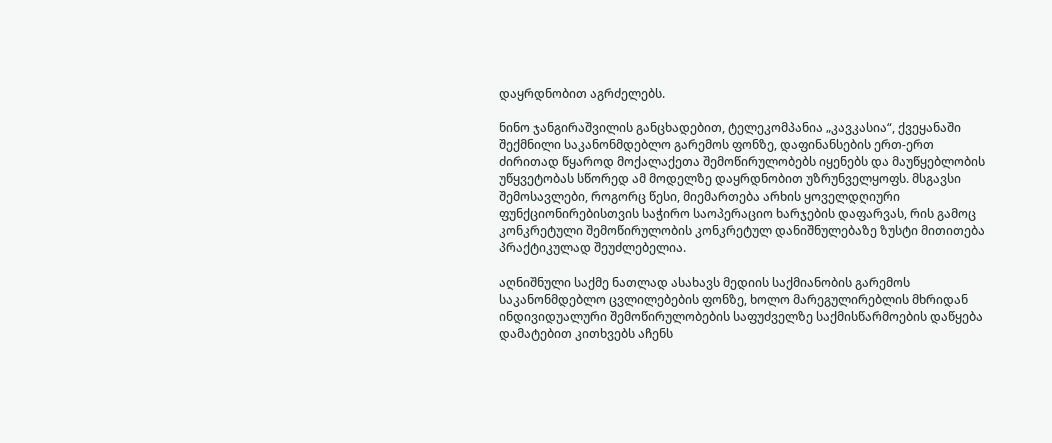დაყრდნობით აგრძელებს.

ნინო ჯანგირაშვილის განცხადებით, ტელეკომპანია „კავკასია“, ქვეყანაში შექმნილი საკანონმდებლო გარემოს ფონზე, დაფინანსების ერთ-ერთ ძირითად წყაროდ მოქალაქეთა შემოწირულობებს იყენებს და მაუწყებლობის უწყვეტობას სწორედ ამ მოდელზე დაყრდნობით უზრუნველყოფს. მსგავსი შემოსავლები, როგორც წესი, მიემართება არხის ყოველდღიური ფუნქციონირებისთვის საჭირო საოპერაციო ხარჯების დაფარვას, რის გამოც კონკრეტული შემოწირულობის კონკრეტულ დანიშნულებაზე ზუსტი მითითება პრაქტიკულად შეუძლებელია.

აღნიშნული საქმე ნათლად ასახავს მედიის საქმიანობის გარემოს საკანონმდებლო ცვლილებების ფონზე, ხოლო მარეგულირებლის მხრიდან ინდივიდუალური შემოწირულობების საფუძველზე საქმისწარმოების დაწყება დამატებით კითხვებს აჩენს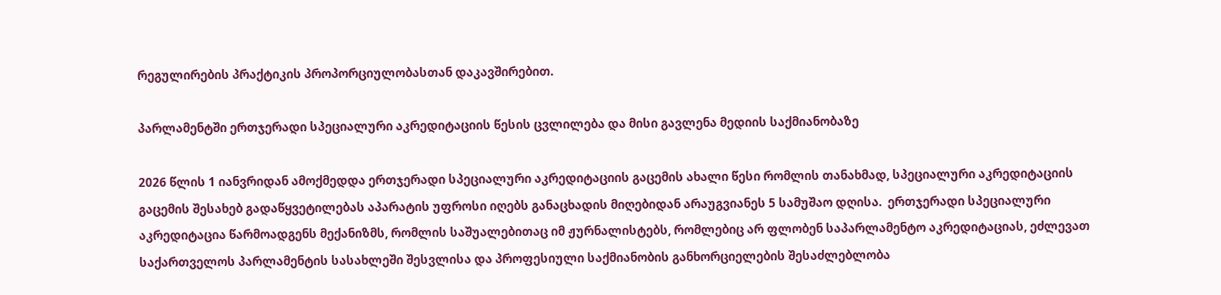რეგულირების პრაქტიკის პროპორციულობასთან დაკავშირებით.

პარლამენტში ერთჯერადი სპეციალური აკრედიტაციის წესის ცვლილება და მისი გავლენა მედიის საქმიანობაზე

2026 წლის 1 იანვრიდან ამოქმედდა ერთჯერადი სპეციალური აკრედიტაციის გაცემის ახალი წესი რომლის თანახმად, სპეციალური აკრედიტაციის გაცემის შესახებ გადაწყვეტილებას აპარატის უფროსი იღებს განაცხადის მიღებიდან არაუგვიანეს 5 სამუშაო დღისა.  ერთჯერადი სპეციალური აკრედიტაცია წარმოადგენს მექანიზმს, რომლის საშუალებითაც იმ ჟურნალისტებს, რომლებიც არ ფლობენ საპარლამენტო აკრედიტაციას, ეძლევათ საქართველოს პარლამენტის სასახლეში შესვლისა და პროფესიული საქმიანობის განხორციელების შესაძლებლობა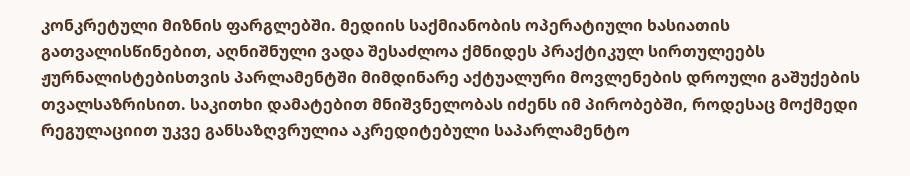კონკრეტული მიზნის ფარგლებში. მედიის საქმიანობის ოპერატიული ხასიათის გათვალისწინებით, აღნიშნული ვადა შესაძლოა ქმნიდეს პრაქტიკულ სირთულეებს ჟურნალისტებისთვის პარლამენტში მიმდინარე აქტუალური მოვლენების დროული გაშუქების თვალსაზრისით. საკითხი დამატებით მნიშვნელობას იძენს იმ პირობებში, როდესაც მოქმედი რეგულაციით უკვე განსაზღვრულია აკრედიტებული საპარლამენტო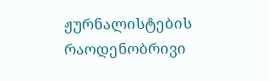ჟურნალისტების რაოდენობრივი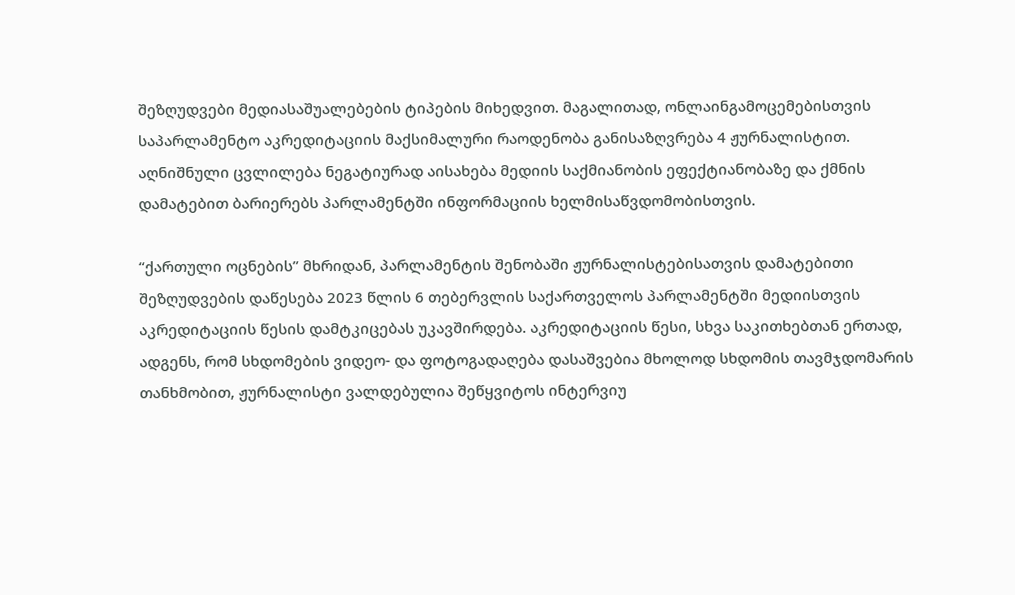შეზღუდვები მედიასაშუალებების ტიპების მიხედვით. მაგალითად, ონლაინგამოცემებისთვის საპარლამენტო აკრედიტაციის მაქსიმალური რაოდენობა განისაზღვრება 4 ჟურნალისტით. აღნიშნული ცვლილება ნეგატიურად აისახება მედიის საქმიანობის ეფექტიანობაზე და ქმნის დამატებით ბარიერებს პარლამენტში ინფორმაციის ხელმისაწვდომობისთვის.

“ქართული ოცნების” მხრიდან, პარლამენტის შენობაში ჟურნალისტებისათვის დამატებითი შეზღუდვების დაწესება 2023 წლის 6 თებერვლის საქართველოს პარლამენტში მედიისთვის აკრედიტაციის წესის დამტკიცებას უკავშირდება. აკრედიტაციის წესი, სხვა საკითხებთან ერთად, ადგენს, რომ სხდომების ვიდეო- და ფოტოგადაღება დასაშვებია მხოლოდ სხდომის თავმჯდომარის თანხმობით, ჟურნალისტი ვალდებულია შეწყვიტოს ინტერვიუ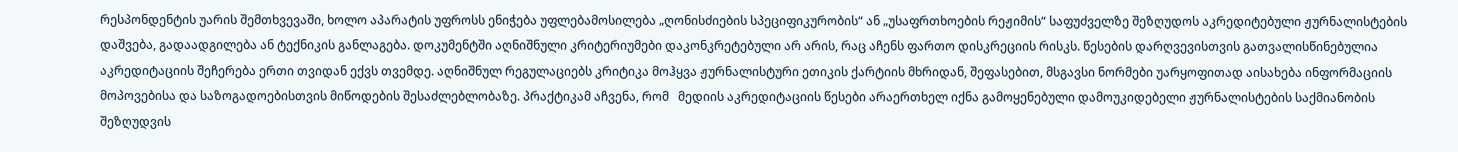რესპონდენტის უარის შემთხვევაში, ხოლო აპარატის უფროსს ენიჭება უფლებამოსილება „ღონისძიების სპეციფიკურობის“ ან „უსაფრთხოების რეჟიმის“ საფუძველზე შეზღუდოს აკრედიტებული ჟურნალისტების დაშვება, გადაადგილება ან ტექნიკის განლაგება. დოკუმენტში აღნიშნული კრიტერიუმები დაკონკრეტებული არ არის, რაც აჩენს ფართო დისკრეციის რისკს. წესების დარღვევისთვის გათვალისწინებულია აკრედიტაციის შეჩერება ერთი თვიდან ექვს თვემდე. აღნიშნულ რეგულაციებს კრიტიკა მოჰყვა ჟურნალისტური ეთიკის ქარტიის მხრიდან, შეფასებით, მსგავსი ნორმები უარყოფითად აისახება ინფორმაციის მოპოვებისა და საზოგადოებისთვის მიწოდების შესაძლებლობაზე. პრაქტიკამ აჩვენა, რომ   მედიის აკრედიტაციის წესები არაერთხელ იქნა გამოყენებული დამოუკიდებელი ჟურნალისტების საქმიანობის შეზღუდვის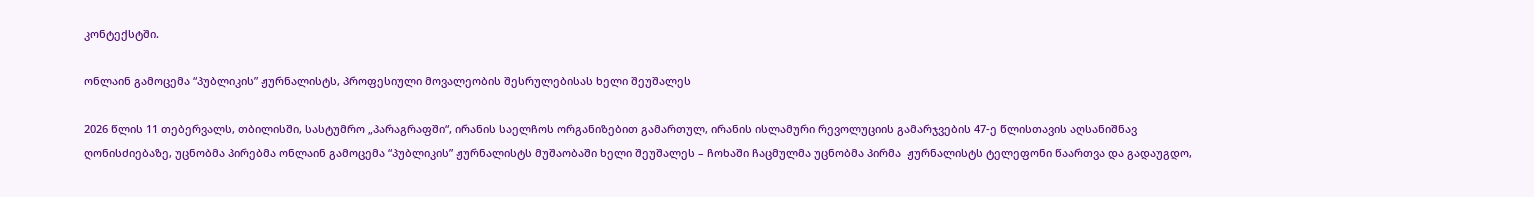კონტექსტში.

ონლაინ გამოცემა “პუბლიკის” ჟურნალისტს, პროფესიული მოვალეობის შესრულებისას ხელი შეუშალეს

2026 წლის 11 თებერვალს, თბილისში, სასტუმრო „პარაგრაფში“, ირანის საელჩოს ორგანიზებით გამართულ, ირანის ისლამური რევოლუციის გამარჯვების 47-ე წლისთავის აღსანიშნავ ღონისძიებაზე, უცნობმა პირებმა ონლაინ გამოცემა “პუბლიკის” ჟურნალისტს მუშაობაში ხელი შეუშალეს – ჩოხაში ჩაცმულმა უცნობმა პირმა  ჟურნალისტს ტელეფონი წაართვა და გადაუგდო,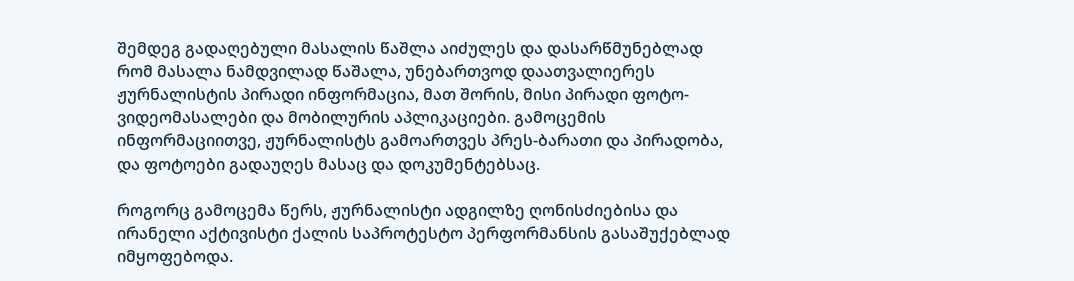შემდეგ გადაღებული მასალის წაშლა აიძულეს და დასარწმუნებლად რომ მასალა ნამდვილად წაშალა, უნებართვოდ დაათვალიერეს ჟურნალისტის პირადი ინფორმაცია, მათ შორის, მისი პირადი ფოტო-ვიდეომასალები და მობილურის აპლიკაციები. გამოცემის ინფორმაციითვე, ჟურნალისტს გამოართვეს პრეს-ბარათი და პირადობა, და ფოტოები გადაუღეს მასაც და დოკუმენტებსაც.

როგორც გამოცემა წერს, ჟურნალისტი ადგილზე ღონისძიებისა და ირანელი აქტივისტი ქალის საპროტესტო პერფორმანსის გასაშუქებლად იმყოფებოდა.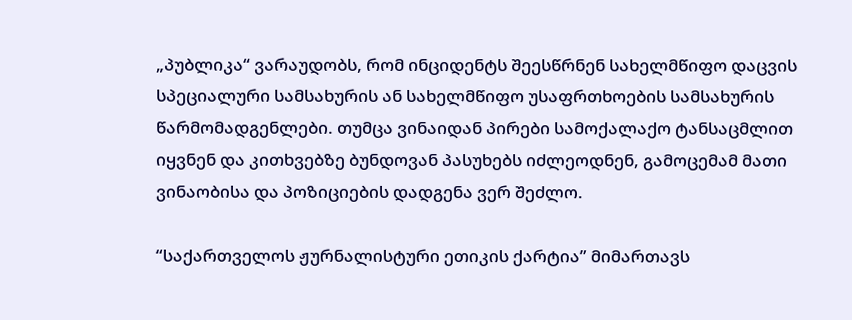„პუბლიკა“ ვარაუდობს, რომ ინციდენტს შეესწრნენ სახელმწიფო დაცვის სპეციალური სამსახურის ან სახელმწიფო უსაფრთხოების სამსახურის წარმომადგენლები. თუმცა ვინაიდან პირები სამოქალაქო ტანსაცმლით იყვნენ და კითხვებზე ბუნდოვან პასუხებს იძლეოდნენ, გამოცემამ მათი ვინაობისა და პოზიციების დადგენა ვერ შეძლო.

“საქართველოს ჟურნალისტური ეთიკის ქარტია” მიმართავს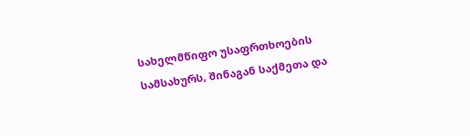სახელმწიფო უსაფრთხოების სამსახურს, შინაგან საქმეთა და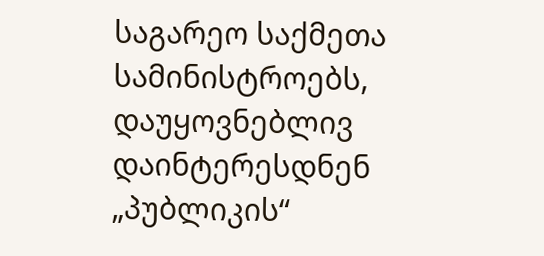საგარეო საქმეთა სამინისტროებს, დაუყოვნებლივ დაინტერესდნენ „პუბლიკის“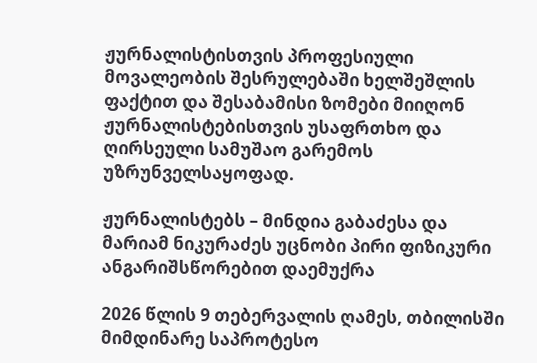ჟურნალისტისთვის პროფესიული მოვალეობის შესრულებაში ხელშეშლის ფაქტით და შესაბამისი ზომები მიიღონ ჟურნალისტებისთვის უსაფრთხო და ღირსეული სამუშაო გარემოს უზრუნველსაყოფად.

ჟურნალისტებს – მინდია გაბაძესა და მარიამ ნიკურაძეს უცნობი პირი ფიზიკური ანგარიშსწორებით დაემუქრა

2026 წლის 9 თებერვალის ღამეს, თბილისში მიმდინარე საპროტესო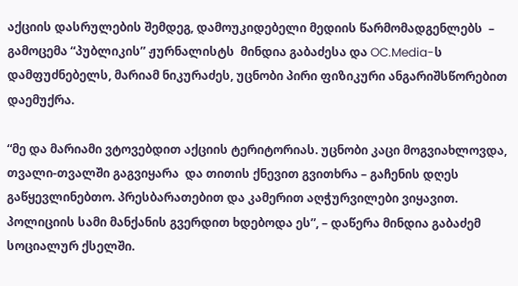აქციის დასრულების შემდეგ, დამოუკიდებელი მედიის წარმომადგენლებს  – გამოცემა “პუბლიკის” ჟურნალისტს  მინდია გაბაძესა და OC.Media-ს დამფუძნებელს, მარიამ ნიკურაძეს, უცნობი პირი ფიზიკური ანგარიშსწორებით დაემუქრა.

“მე და მარიამი ვტოვებდით აქციის ტერიტორიას. უცნობი კაცი მოგვიახლოვდა, თვალი-თვალში გაგვიყარა  და თითის ქნევით გვითხრა – გაჩენის დღეს გაწყევლინებთო. პრესბარათებით და კამერით აღჭურვილები ვიყავით. პოლიციის სამი მანქანის გვერდით ხდებოდა ეს”, – დაწერა მინდია გაბაძემ სოციალურ ქსელში.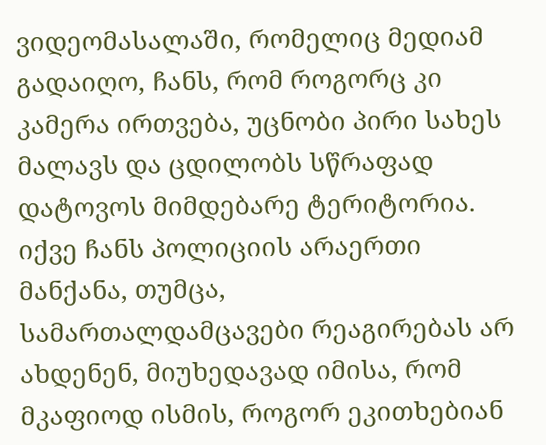ვიდეომასალაში, რომელიც მედიამ  გადაიღო, ჩანს, რომ როგორც კი კამერა ირთვება, უცნობი პირი სახეს მალავს და ცდილობს სწრაფად დატოვოს მიმდებარე ტერიტორია. იქვე ჩანს პოლიციის არაერთი მანქანა, თუმცა, სამართალდამცავები რეაგირებას არ ახდენენ, მიუხედავად იმისა, რომ მკაფიოდ ისმის, როგორ ეკითხებიან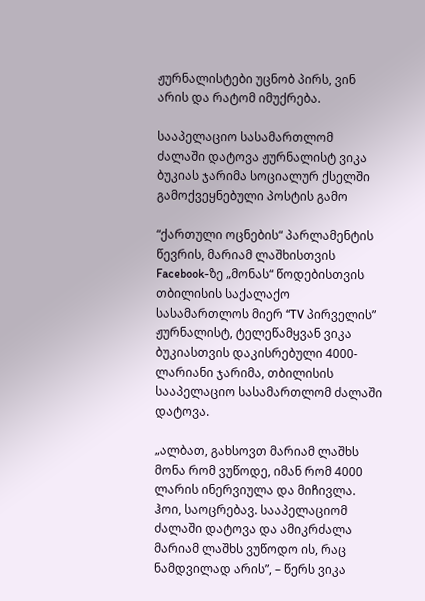ჟურნალისტები უცნობ პირს, ვინ არის და რატომ იმუქრება.

სააპელაციო სასამართლომ  ძალაში დატოვა ჟურნალისტ ვიკა ბუკიას ჯარიმა სოციალურ ქსელში გამოქვეყნებული პოსტის გამო

“ქართული ოცნების“ პარლამენტის წევრის, მარიამ ლაშხისთვის Facebook-ზე „მონას“ წოდებისთვის თბილისის საქალაქო სასამართლოს მიერ “TV პირველის” ჟურნალისტ, ტელეწამყვან ვიკა ბუკიასთვის დაკისრებული 4000-ლარიანი ჯარიმა, თბილისის სააპელაციო სასამართლომ ძალაში დატოვა.

„ალბათ, გახსოვთ მარიამ ლაშხს მონა რომ ვუწოდე, იმან რომ 4000 ლარის ინერვიულა და მიჩივლა. ჰოი, საოცრებავ. სააპელაციომ ძალაში დატოვა და ამიკრძალა მარიამ ლაშხს ვუწოდო ის, რაც ნამდვილად არის”, – წერს ვიკა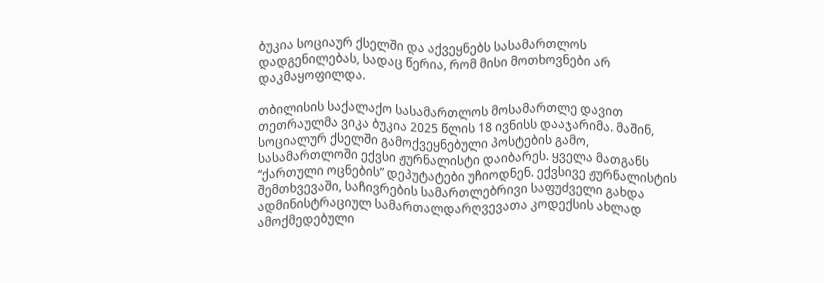ბუკია სოციაურ ქსელში და აქვეყნებს სასამართლოს დადგენილებას, სადაც წერია, რომ მისი მოთხოვნები არ დაკმაყოფილდა.

თბილისის საქალაქო სასამართლოს მოსამართლე დავით თეთრაულმა ვიკა ბუკია 2025 წლის 18 ივნისს დააჯარიმა. მაშინ, სოციალურ ქსელში გამოქვეყნებული პოსტების გამო, სასამართლოში ექვსი ჟურნალისტი დაიბარეს. ყველა მათგანს “ქართული ოცნების” დეპუტატები უჩიოდნენ. ექვსივე ჟურნალისტის შემთხვევაში, საჩივრების სამართლებრივი საფუძველი გახდა ადმინისტრაციულ სამართალდარღვევათა კოდექსის ახლად ამოქმედებული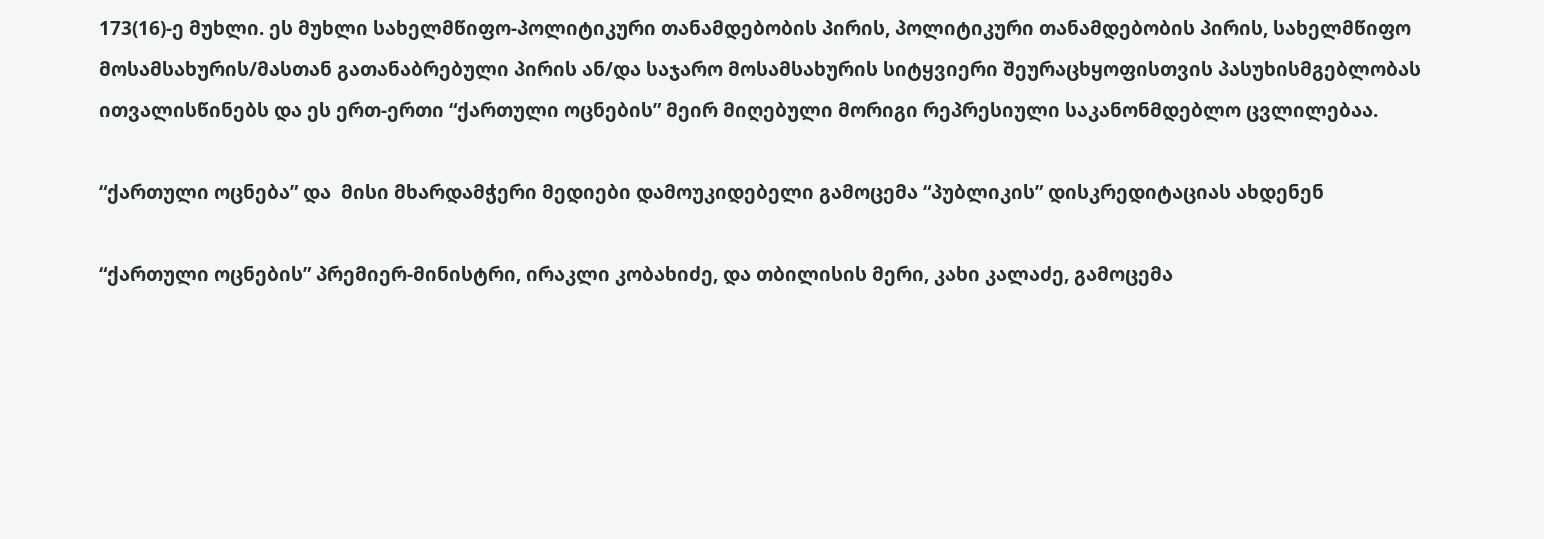173(16)-ე მუხლი. ეს მუხლი სახელმწიფო-პოლიტიკური თანამდებობის პირის, პოლიტიკური თანამდებობის პირის, სახელმწიფო მოსამსახურის/მასთან გათანაბრებული პირის ან/და საჯარო მოსამსახურის სიტყვიერი შეურაცხყოფისთვის პასუხისმგებლობას ითვალისწინებს და ეს ერთ-ერთი “ქართული ოცნების” მეირ მიღებული მორიგი რეპრესიული საკანონმდებლო ცვლილებაა.

“ქართული ოცნება” და  მისი მხარდამჭერი მედიები დამოუკიდებელი გამოცემა “პუბლიკის” დისკრედიტაციას ახდენენ

“ქართული ოცნების” პრემიერ-მინისტრი, ირაკლი კობახიძე, და თბილისის მერი, კახი კალაძე, გამოცემა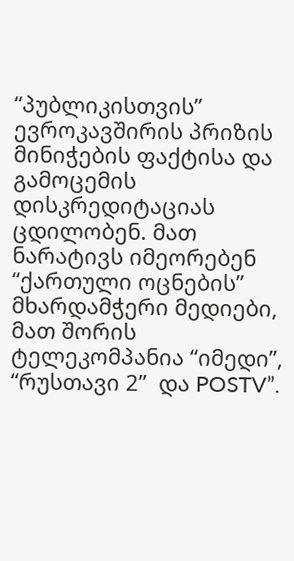“პუბლიკისთვის” ევროკავშირის პრიზის მინიჭების ფაქტისა და გამოცემის დისკრედიტაციას ცდილობენ. მათ ნარატივს იმეორებენ “ქართული ოცნების” მხარდამჭერი მედიები, მათ შორის ტელეკომპანია “იმედი”, “რუსთავი 2”  და POSTV”.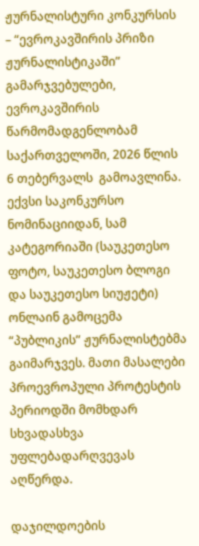ჟურნალისტური კონკურსის – “ევროკავშირის პრიზი ჟურნალისტიკაში” გამარჯვებულები, ევროკავშირის წარმომადგენლობამ საქართველოში, 2026 წლის 6 თებერვალს  გამოავლინა. ექვსი საკონკურსო ნომინაციიდან, სამ კატეგორიაში (საუკეთესო ფოტო, საუკეთესო ბლოგი და საუკეთესო სიუჟეტი) ონლაინ გამოცემა “პუბლიკის” ჟურნალისტებმა გაიმარჯვეს. მათი მასალები პროევროპული პროტესტის პერიოდში მომხდარ სხვადასხვა უფლებადარღვევას აღწერდა.

დაჯილდოების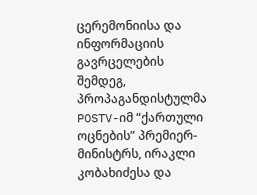ცერემონიისა და ინფორმაციის გავრცელების შემდეგ, პროპაგანდისტულმა POSTV-იმ “ქართული ოცნების” პრემიერ-მინისტრს, ირაკლი კობახიძესა და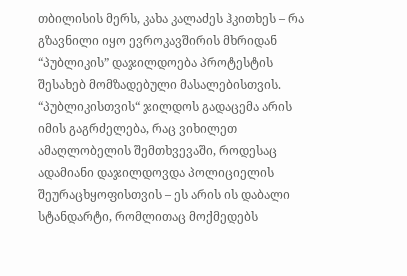თბილისის მერს, კახა კალაძეს ჰკითხეს – რა გზავნილი იყო ევროკავშირის მხრიდან “პუბლიკის” დაჯილდოება პროტესტის შესახებ მომზადებული მასალებისთვის. “პუბლიკისთვის“ ჯილდოს გადაცემა არის იმის გაგრძელება, რაც ვიხილეთ ამაღლობელის შემთხვევაში, როდესაც ადამიანი დაჯილდოვდა პოლიციელის შეურაცხყოფისთვის – ეს არის ის დაბალი სტანდარტი, რომლითაც მოქმედებს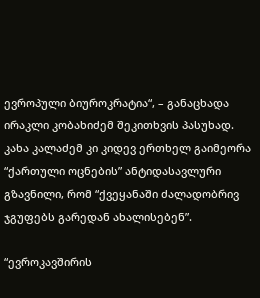ევროპული ბიუროკრატია“, – განაცხადა ირაკლი კობახიძემ შეკითხვის პასუხად.  კახა კალაძემ კი კიდევ ერთხელ გაიმეორა “ქართული ოცნების” ანტიდასავლური გზავნილი, რომ “ქვეყანაში ძალადობრივ ჯგუფებს გარედან ახალისებენ”.

“ევროკავშირის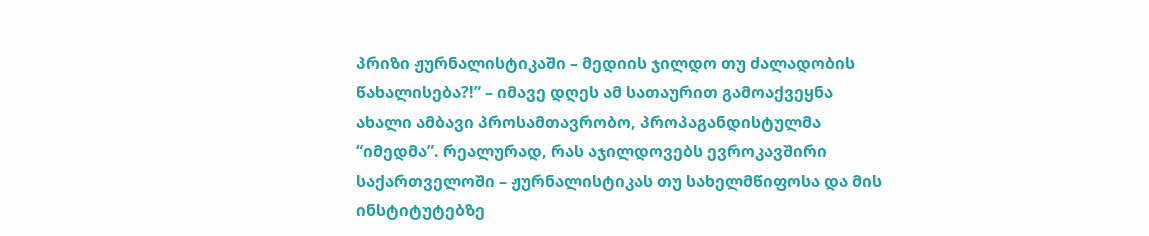პრიზი ჟურნალისტიკაში – მედიის ჯილდო თუ ძალადობის წახალისება?!” – იმავე დღეს ამ სათაურით გამოაქვეყნა ახალი ამბავი პროსამთავრობო, პროპაგანდისტულმა “იმედმა”. რეალურად, რას აჯილდოვებს ევროკავშირი საქართველოში – ჟურნალისტიკას თუ სახელმწიფოსა და მის ინსტიტუტებზე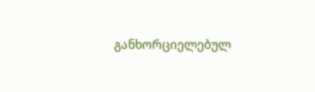განხორციელებულ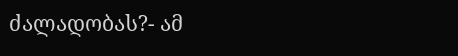ძალადობას?- ამ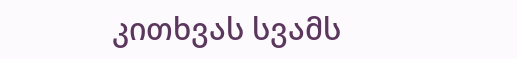კითხვას სვამს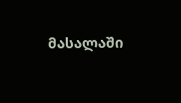მასალაში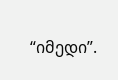“იმედი”.